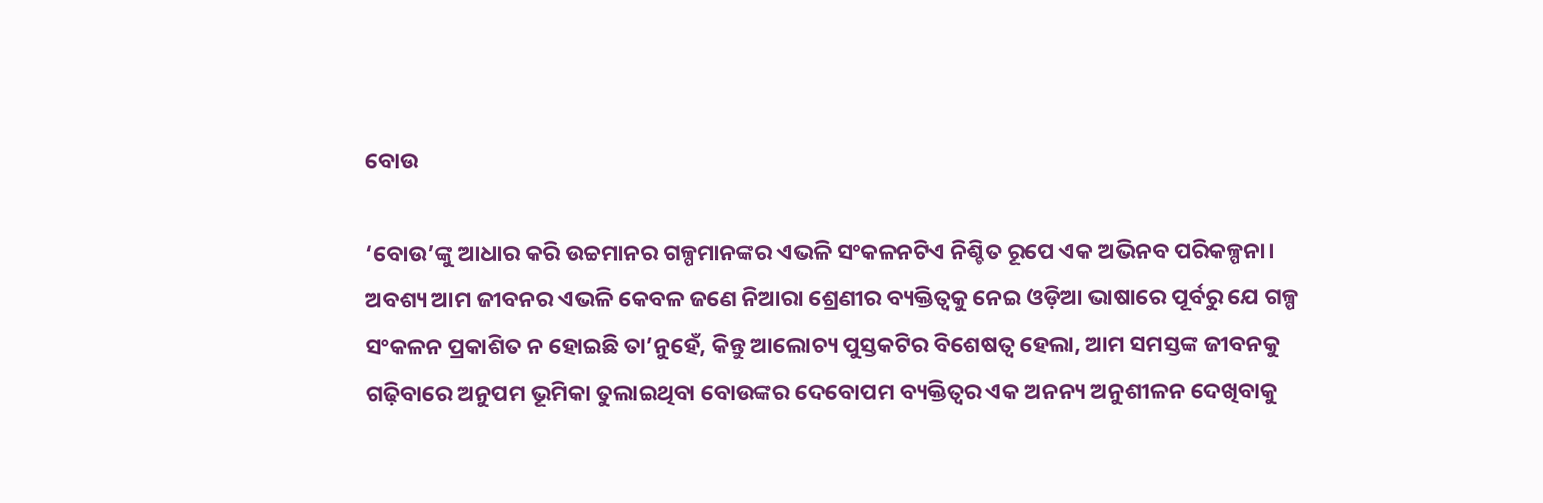ବୋଉ

‘ବୋଉ’ଙ୍କୁ ଆଧାର କରି ଉଚ୍ଚମାନର ଗଳ୍ପମାନଙ୍କର ଏଭଳି ସଂକଳନଟିଏ ନିଶ୍ଚିତ ରୂପେ ଏକ ଅଭିନବ ପରିକଳ୍ପନା। ଅବଶ୍ୟ ଆମ ଜୀବନର ଏଭଳି କେବଳ ଜଣେ ନିଆରା ଶ୍ରେଣୀର ବ୍ୟକ୍ତିତ୍ୱକୁ ନେଇ ଓଡ଼ିଆ ଭାଷାରେ ପୂର୍ବରୁ ଯେ ଗଳ୍ପ ସଂକଳନ ପ୍ରକାଶିତ ନ ହୋଇଛି ତା’ନୁହେଁ, କିନ୍ତୁ ଆଲୋଚ୍ୟ ପୁସ୍ତକଟିର ବିଶେଷତ୍ବ ହେଲା, ଆମ ସମସ୍ତଙ୍କ ଜୀବନକୁ ଗଢ଼ିବାରେ ଅନୁପମ ଭୂମିକା ତୁଲାଇଥିବା ବୋଉଙ୍କର ଦେବୋପମ ବ୍ୟକ୍ତିତ୍ୱର ଏକ ଅନନ୍ୟ ଅନୁଶୀଳନ ଦେଖିବାକୁ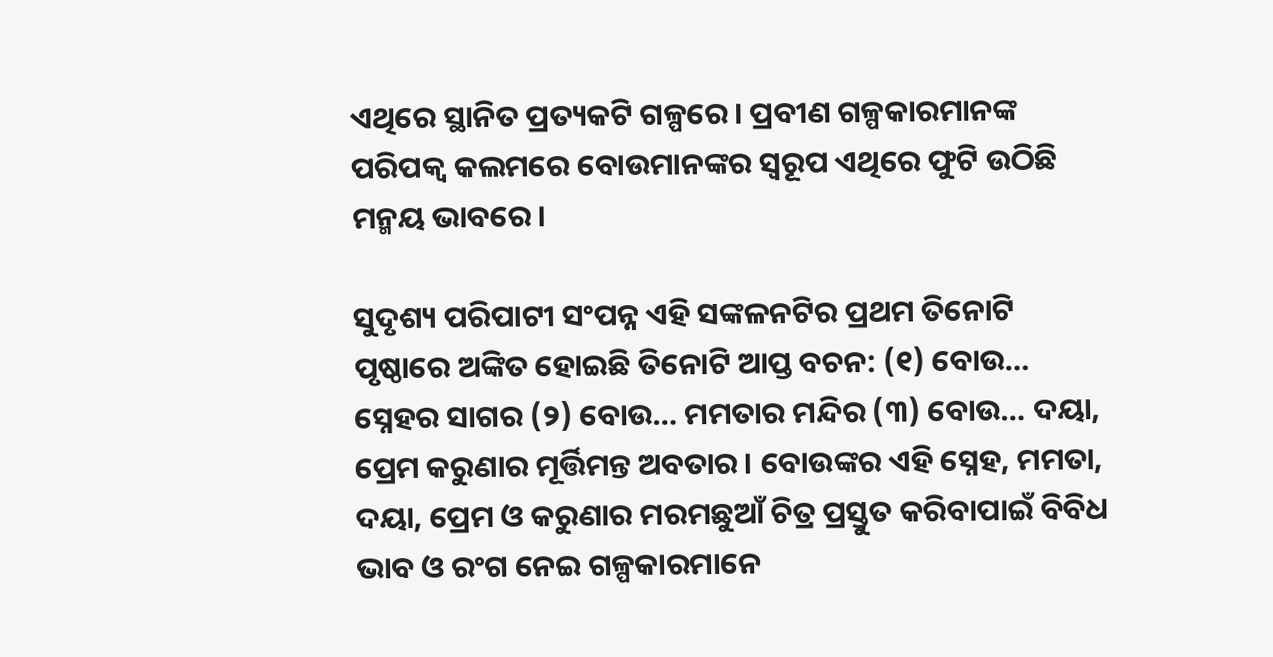ଏଥିରେ ସ୍ଥାନିତ ପ୍ରତ୍ୟକଟି ଗଳ୍ପରେ। ପ୍ରବୀଣ ଗଳ୍ପକାରମାନଙ୍କ ପରିପକ୍ୱ କଲମରେ ବୋଉମାନଙ୍କର ସ୍ୱରୂପ ଏଥିରେ ଫୁଟି ଉଠିଛି ମନ୍ମୟ ଭାବରେ।

ସୁଦୃଶ୍ୟ ପରିପାଟୀ ସଂପନ୍ନ ଏହି ସଙ୍କଳନଟିର ପ୍ରଥମ ତିନୋଟି ପୃଷ୍ଠାରେ ଅଙ୍କିତ ହୋଇଛି ତିନୋଟି ଆପ୍ତ ବଚନ: (୧) ବୋଉ… ସ୍ନେହର ସାଗର (୨) ବୋଉ… ମମତାର ମନ୍ଦିର (୩) ବୋଉ… ଦୟା, ପ୍ରେମ କରୁଣାର ମୂର୍ତ୍ତିମନ୍ତ ଅବତାର। ବୋଉଙ୍କର ଏହି ସ୍ନେହ, ମମତା, ଦୟା, ପ୍ରେମ ଓ କରୁଣାର ମରମଛୁଆଁ ଚିତ୍ର ପ୍ରସ୍ତୁତ କରିବାପାଇଁ ବିବିଧ ଭାବ ଓ ରଂଗ ନେଇ ଗଳ୍ପକାରମାନେ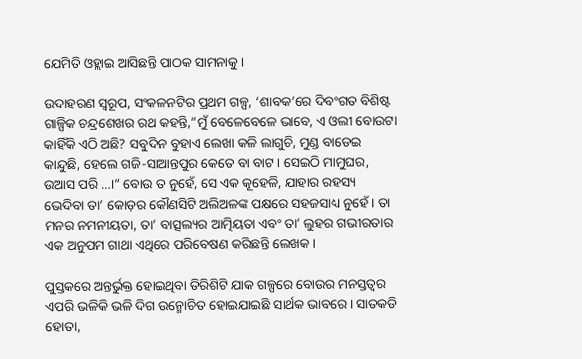ଯେମିତି ଓହ୍ଲାଇ ଆସିଛନ୍ତି ପାଠକ ସାମନାକୁ।

ଉଦାହରଣ ସ୍ୱରୂପ, ସଂକଳନଟିର ପ୍ରଥମ ଗଳ୍ପ, ‘ଶାବକ’ରେ ଦିବଂଗତ ବିଶିଷ୍ଟ ଗାଳ୍ପିକ ଚନ୍ଦ୍ରଶେଖର ରଥ କହନ୍ତି,”ମୁଁ ବେଳେବେଳେ ଭାବେ, ଏ ଓଲୀ ବୋଉଟା କାହିଁକି ଏଠି ଅଛି? ସବୁଦିନ ବୁହାଏ ଲେଖା କଳି ଲାଗୁଚି, ମୁଣ୍ଡ ବାଡେଇ କାନ୍ଦୁଛି, ହେଲେ ଗଜି-ସାଆନ୍ତପୁର କେତେ ବା ବାଟ। ସେଇଠି ମାମୁଘର, ଉଆସ ପରି …।” ବୋଉ ତ ନୁହେଁ, ସେ ଏକ କୂହେଳି, ଯାହାର ରହସ୍ୟ ଭେଦିବା ତା’ କୋଡ଼ର କୌଣସିଟି ଅଲିଅଳଙ୍କ ପକ୍ଷରେ ସହଜସାଧ୍ୟ ନୁହେଁ। ତା ମନର ନମନୀୟତା, ତା’ ବାତ୍ସଲ୍ୟର ଆତ୍ମିୟତା ଏବଂ ତା’ ଲୁହର ଗଭୀରତାର ଏକ ଅନୁପମ ଗାଥା ଏଥିରେ ପରିବେଷଣ କରିଛନ୍ତି ଲେଖକ।

ପୁସ୍ତକରେ ଅନ୍ତର୍ଭୁକ୍ତ ହୋଇଥିବା ତିରିଶିଟି ଯାକ ଗଳ୍ପରେ ବୋଉର ମନସ୍ତତ୍ୱର ଏପରି ଭଳିକି ଭଳି ଦିଗ ଉନ୍ମୋଚିତ ହୋଇଯାଇଛି ସାର୍ଥକ ଭାବରେ। ସାତକଡି ହୋତା,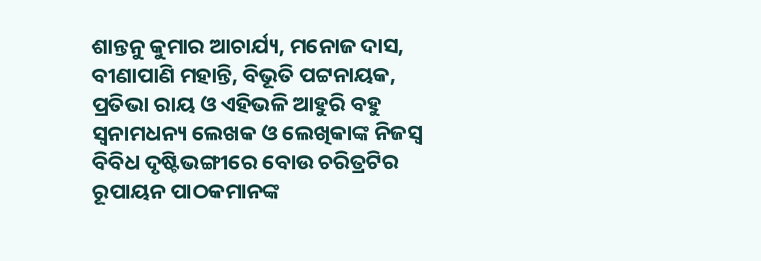ଶାନ୍ତନୁ କୁମାର ଆଚାର୍ଯ୍ୟ, ମନୋଜ ଦାସ, ବୀଣାପାଣି ମହାନ୍ତି, ବିଭୂତି ପଟ୍ଟନାୟକ, ପ୍ରତିଭା ରାୟ ଓ ଏହିଭଳି ଆହୁରି ବହୁ ସ୍ୱନାମଧନ୍ୟ ଲେଖକ ଓ ଲେଖିକାଙ୍କ ନିଜସ୍ୱ ବିବିଧ ଦୃଷ୍ଟିଭଙ୍ଗୀରେ ବୋଉ ଚରିତ୍ରଟିର ରୂପାୟନ ପାଠକମାନଙ୍କ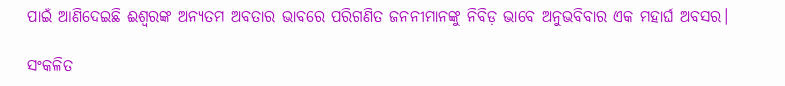ପାଇଁ ଆଣିଦେଇଛି ଈଶ୍ଵରଙ୍କ ଅନ୍ୟତମ ଅବତାର ଭାବରେ ପରିଗଣିତ ଜନନୀମାନଙ୍କୁ ନିବିଡ଼ ଭାବେ ଅନୁଭବିବାର ଏକ ମହାର୍ଘ ଅବସର।

ସଂକଳିତ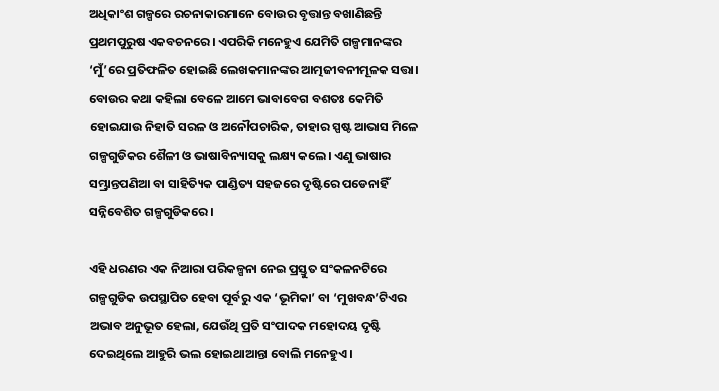ଅଧିକାଂଶ ଗଳ୍ପରେ ରଚନାକାରମାନେ ବୋଉର ବୃତ୍ତାନ୍ତ ବଖାଣିଛନ୍ତି ପ୍ରଥମପୁରୁଷ ଏକବଚନରେ। ଏପରିକି ମନେହୁଏ ଯେମିତି ଗଳ୍ପମାନଙ୍କର ‘ମୁଁ’ରେ ପ୍ରତିଫଳିତ ହୋଇଛି ଲେଖକମାନଙ୍କର ଆତ୍ମଜୀବନୀମୂଳକ ସତ୍ତା। ବୋଉର କଥା କହିଲା ବେଳେ ଆମେ ଭାବାବେଗ ବଶତଃ କେମିତି ହୋଇଯାଉ ନିହାତି ସରଳ ଓ ଅନୌପଚାରିକ, ତାହାର ସ୍ପଷ୍ଟ ଆଭାସ ମିଳେ ଗଳ୍ପଗୁଡିକର ଶୈଳୀ ଓ ଭାଷାବିନ୍ୟାସକୁ ଲକ୍ଷ୍ୟ କଲେ। ଏଣୁ ଭାଷାର ସମ୍ଭ୍ରାନ୍ତପଣିଆ ବା ସାହିତ୍ୟିକ ପାଣ୍ଡିତ୍ୟ ସହଜରେ ଦୃଷ୍ଟିରେ ପଡେନାହିଁ ସନ୍ନିବେଶିତ ଗଳ୍ପଗୁଡିକରେ।

ଏହି ଧରଣର ଏକ ନିଆରା ପରିକଳ୍ପନା ନେଇ ପ୍ରସ୍ତୁତ ସଂକଳନଟିରେ ଗଳ୍ପଗୁଡିକ ଉପସ୍ଥାପିତ ହେବା ପୂର୍ବରୁ ଏକ ‘ଭୂମିକା’ ବା ‘ମୁଖବନ୍ଧ’ଟିଏର ଅଭାବ ଅନୁଭୂତ ହେଲା, ଯେଉଁଥି ପ୍ରତି ସଂପାଦକ ମହୋଦୟ ଦୃଷ୍ଟି ଦେଇଥିଲେ ଆହୁରି ଭଲ ହୋଇଥାଆନ୍ତା ବୋଲି ମନେହୁଏ।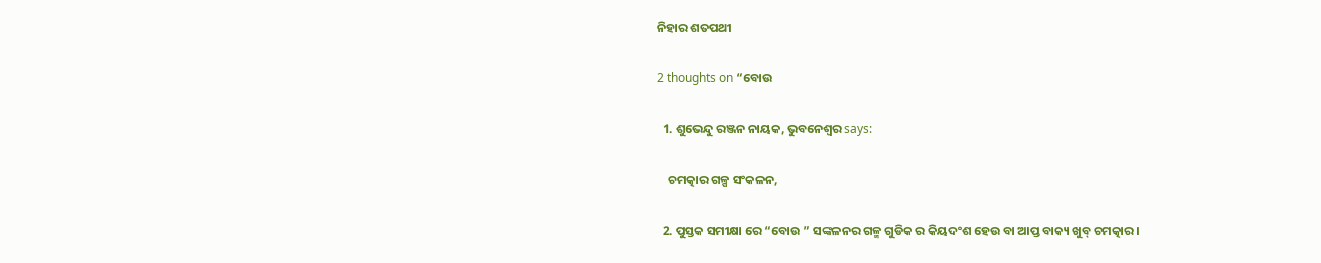ନିହାର ଶତପଥୀ

2 thoughts on “ବୋଉ

  1. ଶୁଭେନ୍ଦୁ ରଞ୍ଜନ ନାୟକ, ଭୁବନେଶ୍ୱର says:

    ଚମତ୍କାର ଗଳ୍ପ ସଂକଳନ,

  2. ପୁସ୍ତକ ସମୀକ୍ଷା ରେ “ବୋଉ ” ସଙ୍କଳନର ଗଳ୍ମ ଗୁଡିକ ର କିୟଦଂଶ ହେଉ ବା ଆପ୍ତ ବାକ୍ୟ ଖୁବ୍ ଚମତ୍କାର।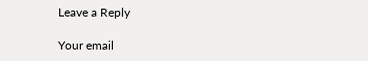Leave a Reply

Your email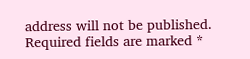address will not be published. Required fields are marked *